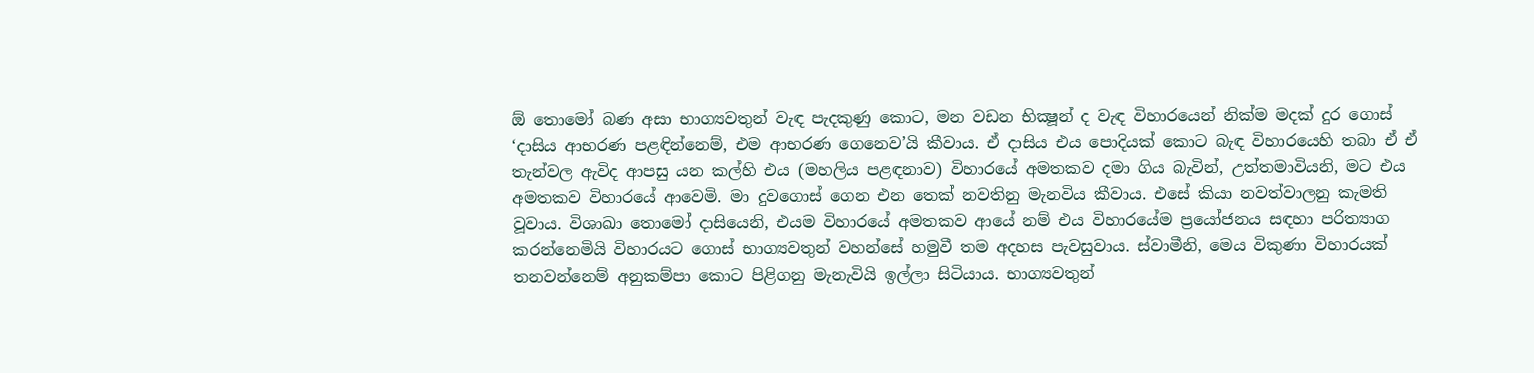ඕ තොමෝ බණ අසා භාග්‍යවතුන් වැඳ පැදකුණු කොට, මන වඩන භික්‍ෂූන් ද වැඳ විහාරයෙන් නික්ම මදක් දුර ගොස් ‘දාසිය ආභරණ පළඳින්නෙම්, එම ආභරණ ගෙනෙව’යි කීවාය. ඒ දාසිය එය පොදියක් කොට බැඳ විහාරයෙහි තබා ඒ ඒ තැන්වල ඇවිද ආපසු යන කල්හි එය (මහලිය පළඳනාව) විහාරයේ අමතකව දමා ගිය බැවින්, උත්තමාවියනි, මට එය අමතකව විහාරයේ ආවෙමි. මා දුවගොස් ගෙන එන තෙක් නවතිනු මැනවිය කීවාය. එසේ කියා නවත්වාලනු කැමති වූවාය. විශාඛා තොමෝ දාසියෙනි, එයම විහාරයේ අමතකව ආයේ නම් එය විහාරයේම ප්‍රයෝජනය සඳහා පරිත්‍යාග කරන්නෙමියි විහාරයට ගොස් භාග්‍යවතුන් වහන්සේ හමුවී තම අදහස පැවසුවාය. ස්වාමීනි, මෙය විකුණා විහාරයක් තනවන්නෙම් අනුකම්පා කොට පිළිගනු මැනැවියි ඉල්ලා සිටියාය. භාග්‍යවතුන්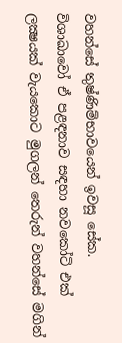වහන්සේ තුෂ්ණිම්භාවයෙන් ඉවසූ සේක.
විශාඛාවෝ ඒ පළඳනාව සඳහා නවකෝටි එක් ලක්‍ෂයක් වැයකොට මුගලන් තෙරුන් වහන්සේ මගින්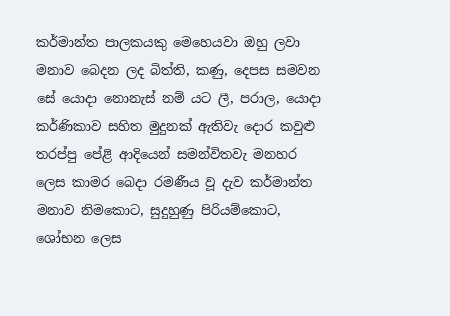කර්මාන්ත පාලකයකු මෙහෙයවා ඔහු ලවා මනාව බෙදන ලද බිත්ති, කණු, දෙපස සමවන සේ යොදා නොනැස් නම් යට ලී, පරාල, යොදා කර්ණිකාව සහිත මුදුනක් ඇතිවැ දොර කවුළු තරප්පු පේළි ආදියෙන් සමන්විතවැ මනහර ලෙස කාමර බෙදා රමණීය වූ දැව කර්මාන්ත මනාව නිමකොට, සුදුහුණු පිරියම්කොට, ශෝභන ලෙස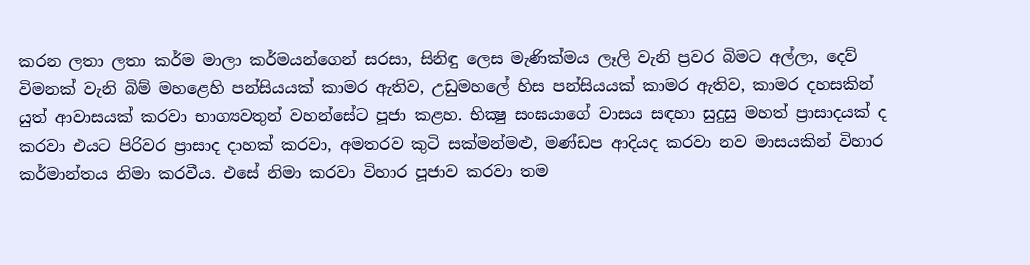කරන ලතා ලතා කර්ම මාලා කර්මයන්ගෙන් සරසා, සිනිඳු ලෙස මැණික්මය ලෑලි වැනි ප්‍රවර බිමට අල්ලා, දෙව් විමනක් වැනි බිම් මහළෙහි පන්සියයක් කාමර ඇතිව, උඩුමහලේ හිස පන්සියයක් කාමර ඇතිව, කාමර දහසකින් යුත් ආවාසයක් කරවා භාග්‍යවතුන් වහන්සේට පූජා කළහ. භික්‍ෂු සංඝයාගේ වාසය සඳහා සුදුසු මහත් ප්‍රාසාදයක් ද කරවා එයට පිරිවර ප්‍රාසාද දාහක් කරවා, අමතරව කුටි සක්මන්මළු, මණ්ඩප ආදියද කරවා නව මාසයකින් විහාර කර්මාන්තය නිමා කරවීය. එසේ නිමා කරවා විහාර පූජාව කරවා තම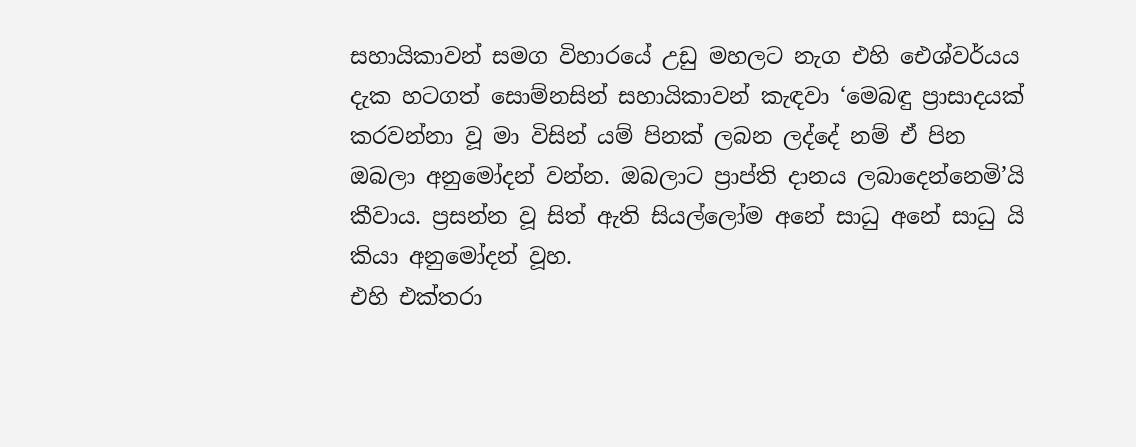සහායිකාවන් සමග විහාරයේ උඩු මහලට නැග එහි ඓශ්වර්යය දැක හටගත් සොම්නසින් සහායිකාවන් කැඳවා ‘මෙබඳු ප්‍රාසාදයක් කරවන්නා වූ මා විසින් යම් පිනක් ලබන ලද්දේ නම් ඒ පින ඔබලා අනුමෝදන් වන්න. ඔබලාට ප්‍රාප්ති දානය ලබාදෙන්නෙමි’යි කීවාය. ප්‍රසන්න වූ සිත් ඇති සියල්ලෝම අනේ සාධු අනේ සාධු යි කියා අනුමෝදන් වූහ.
එහි එක්තරා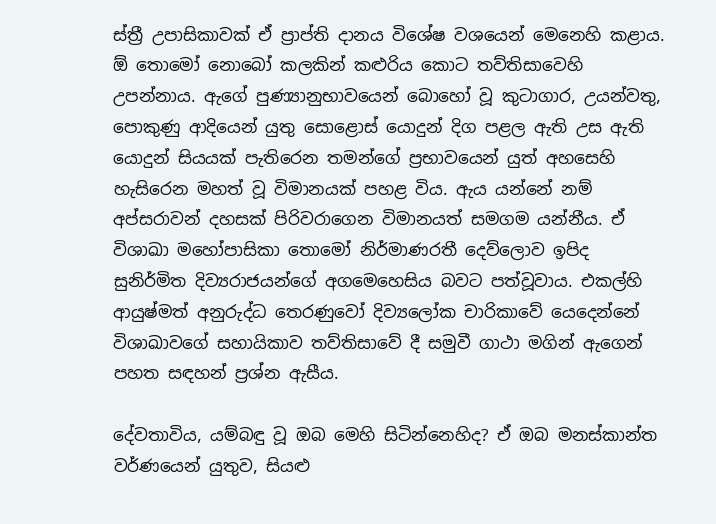ස්ත්‍රී උපාසිකාවක් ඒ ප්‍රාප්ති දානය විශේෂ වශයෙන් මෙනෙහි කළාය. ඕ තොමෝ නොබෝ කලකින් කළුරිය කොට තව්තිසාවෙහි උපන්නාය. ඇගේ පුණ්‍යානුභාවයෙන් බොහෝ වූ කුටාගාර, උයන්වතු, පොකුණු ආදියෙන් යුතු සොළොස් යොදුන් දිග පළල ඇති උස ඇති යොදුන් සියයක් පැතිරෙන තමන්ගේ ප්‍රභාවයෙන් යුත් අහසෙහි හැසිරෙන මහත් වූ විමානයක් පහළ විය. ඇය යන්නේ නම් අප්සරාවන් දහසක් පිරිවරාගෙන විමානයත් සමගම යන්නීය. ඒ විශාඛා මහෝපාසිකා තොමෝ නිර්මාණරතී දෙව්ලොව ඉපිද සුනිර්මිත දිව්‍යරාජයන්ගේ අගමෙහෙසිය බවට පත්වූවාය. එකල්හි ආයුෂ්මත් අනුරුද්ධ තෙරණුවෝ දිව්‍යලෝක චාරිකාවේ යෙදෙන්නේ විශාඛාවගේ සහායිකාව තව්තිසාවේ දී සමුවී ගාථා මගින් ඇගෙන් පහත සඳහන් ප්‍රශ්න ඇසීය.

දේවතාවිය, යම්බඳු වූ ඔබ මෙහි සිටින්නෙහිද? ඒ ඔබ මනස්කාන්ත වර්ණයෙන් යුතුව, සියළු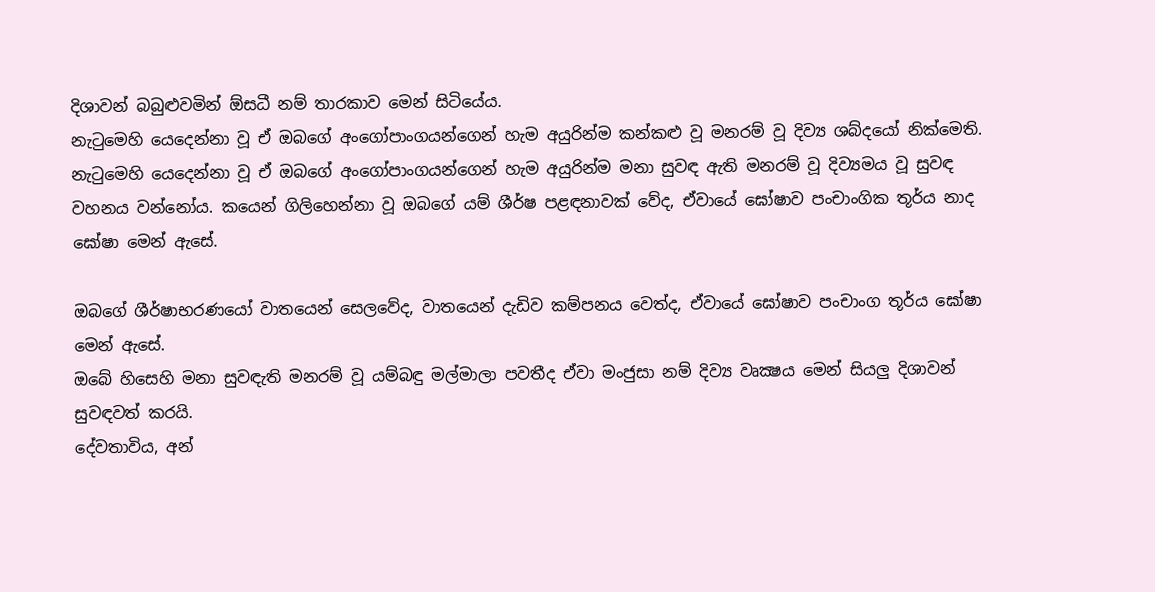දිශාවන් බබුළුවමින් ඕසධී නම් තාරකාව මෙන් සිටියේය.
නැටුමෙහි යෙදෙන්නා වූ ඒ ඔබගේ අංගෝපාංගයන්ගෙන් හැම අයුරින්ම කන්කළු වූ මනරම් වූ දිව්‍ය ශබ්දයෝ නික්මෙති.
නැටුමෙහි යෙදෙන්නා වූ ඒ ඔබගේ අංගෝපාංගයන්ගෙන් හැම අයුරින්ම මනා සුවඳ ඇති මනරම් වූ දිව්‍යමය වූ සුවඳ වහනය වන්නෝය. කයෙන් ගිලිහෙන්නා වූ ඔබගේ යම් ශීර්ෂ පළඳනාවක් වේද, ඒවායේ ඝෝෂාව පංචාංගික තූර්ය නාද ඝෝෂා මෙන් ඇසේ.

ඔබගේ ශීර්ෂාභරණයෝ වාතයෙන් සෙලවේද, වාතයෙන් දැඩිව කම්පනය වෙත්ද, ඒවායේ ඝෝෂාව පංචාංග තූර්ය ඝෝෂා මෙන් ඇසේ.
ඔබේ හිසෙහි මනා සුවඳැති මනරම් වූ යම්බඳු මල්මාලා පවතීද ඒවා මංජුසා නම් දිව්‍ය වෘක්‍ෂය මෙන් සියලු දිශාවන් සුවඳවත් කරයි.
දේවතාවිය, අන්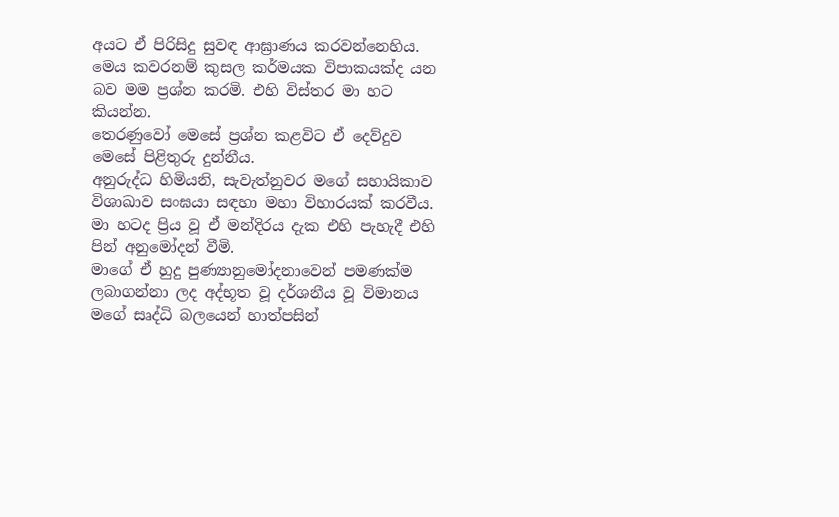අයට ඒ පිරිසිදු සුවඳ ආඝ්‍රාණය කරවන්නෙහිය. මෙය කවරනම් කුසල කර්මයක විපාකයක්ද යන බව මම ප්‍රශ්න කරමි. එහි විස්තර මා හට කියන්න.
තෙරණුවෝ මෙසේ ප්‍රශ්න කළවිට ඒ දෙව්දුව මෙසේ පිළිතුරු දුන්නීය.
අනුරුද්ධ හිමියනි, සැවැත්නුවර මගේ සහායිකාව විශාඛාව සංඝයා සඳහා මහා විහාරයක් කරවීය. මා හටද ප්‍රිය වූ ඒ මන්දිරය දැක එහි පැහැදී එහි පින් අනුමෝදන් වීමි.
මාගේ ඒ හුදු පුණ්‍යානුමෝදනාවෙන් පමණක්ම ලබාගන්නා ලද අද්භූත වූ දර්ශනීය වූ විමානය මගේ සෘද්ධි බලයෙන් හාත්පසින්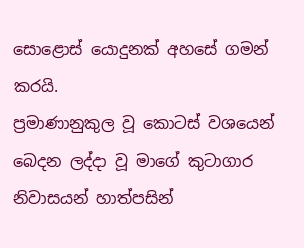සොළොස් යොදුනක් අහසේ ගමන් කරයි.
ප්‍රමාණානුකුල වූ කොටස් වශයෙන් බෙදන ලද්දා වූ මාගේ කුටාගාර නිවාසයන් හාත්පසින්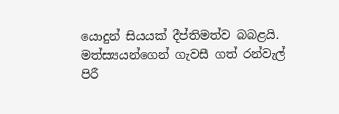යොදුන් සියයක් දීප්තිමත්ව බබළයි.
මත්ස්‍යයන්ගෙන් ගැවසී ගත් රන්වැල් පිරී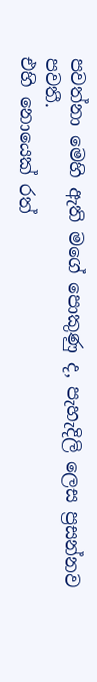පවත්නා මෙහි ඇති මගේ පොකුණු ද, පැහැදිලි ලෙස ප්‍රසන්නව පවතී.
එහි නොයෙක් රත්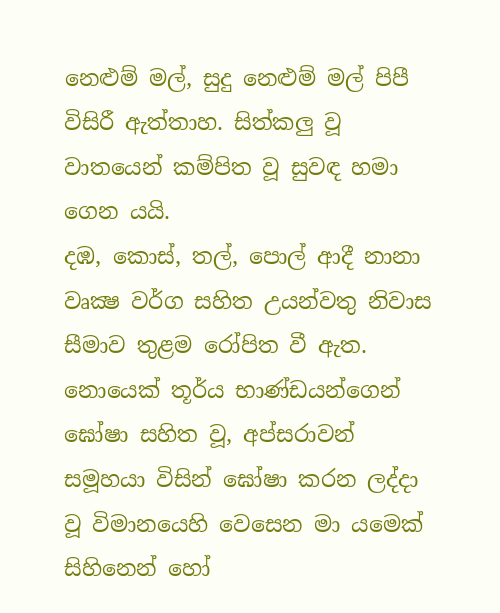නෙළුම් මල්, සුදු නෙළුම් මල් පිපී විසිරී ඇත්තාහ. සිත්කලු වූ වාතයෙන් කම්පිත වූ සුවඳ හමා ගෙන යයි.
දඹ, කොස්, තල්, පොල් ආදී නානා වෘක්‍ෂ වර්ග සහිත උයන්වතු නිවාස සීමාව තුළම රෝපිත වී ඇත.
නොයෙක් තූර්ය භාණ්ඩයන්ගෙන් ඝෝෂා සහිත වූ, අප්සරාවන් සමූහයා විසින් ඝෝෂා කරන ලද්දා වූ විමානයෙහි වෙසෙන මා යමෙක් සිහිනෙන් හෝ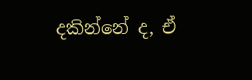දකින්නේ ද, ඒ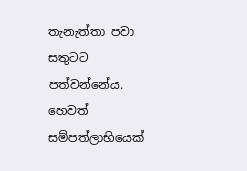තැනැත්තා පවා සතුටට පත්වන්නේය. හෙවත් සම්පත්ලාභියෙක්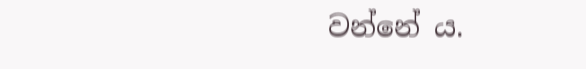වන්නේ ය.